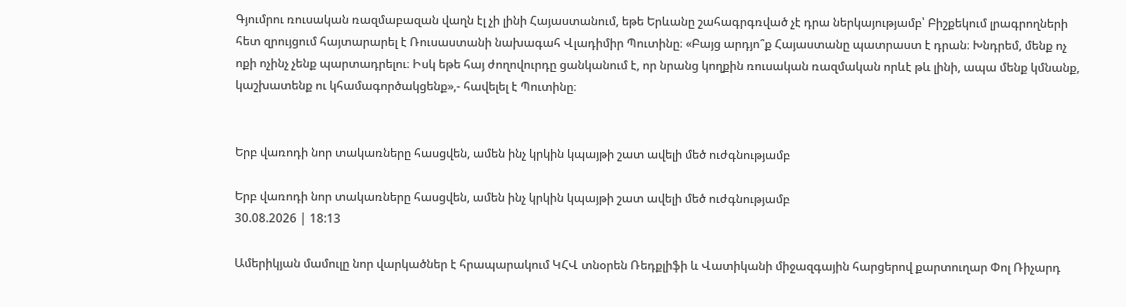Գյումրու ռուսական ռազմաբազան վաղն էլ չի լինի Հայաստանում, եթե Երևանը շահագրգռված չէ դրա ներկայությամբ՝ Բիշքեկում լրագրողների հետ զրույցում հայտարարել է Ռուսաստանի նախագահ Վլադիմիր Պուտինը։ «Բայց արդյո՞ք Հայաստանը պատրաստ է դրան։ Խնդրեմ, մենք ոչ ոքի ոչինչ չենք պարտադրելու։ Իսկ եթե հայ ժողովուրդը ցանկանում է, որ նրանց կողքին ռուսական ռազմական որևէ թև լինի, ապա մենք կմնանք, կաշխատենք ու կհամագործակցենք»,- հավելել է Պուտինը։


Երբ վառոդի նոր տակառները հասցվեն, ամեն ինչ կրկին կպայթի շատ ավելի մեծ ուժգնությամբ

Երբ վառոդի նոր տակառները հասցվեն, ամեն ինչ կրկին կպայթի շատ ավելի մեծ ուժգնությամբ
30.08.2026 | 18:13

Ամերիկյան մամուլը նոր վարկածներ է հրապարակում ԿՀՎ տնօրեն Ռեդքլիֆի և Վատիկանի միջազգային հարցերով քարտուղար Փոլ Ռիչարդ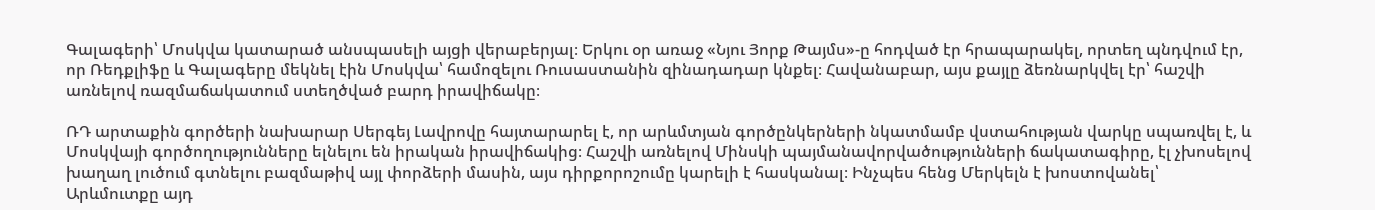Գալագերի՝ Մոսկվա կատարած անսպասելի այցի վերաբերյալ։ Երկու օր առաջ «Նյու Յորք Թայմս»-ը հոդված էր հրապարակել, որտեղ պնդվում էր, որ Ռեդքլիֆը և Գալագերը մեկնել էին Մոսկվա՝ համոզելու Ռուսաստանին զինադադար կնքել։ Հավանաբար, այս քայլը ձեռնարկվել էր՝ հաշվի առնելով ռազմաճակատում ստեղծված բարդ իրավիճակը։

ՌԴ արտաքին գործերի նախարար Սերգեյ Լավրովը հայտարարել է, որ արևմտյան գործընկերների նկատմամբ վստահության վարկը սպառվել է, և Մոսկվայի գործողությունները ելնելու են իրական իրավիճակից։ Հաշվի առնելով Մինսկի պայմանավորվածությունների ճակատագիրը, էլ չխոսելով խաղաղ լուծում գտնելու բազմաթիվ այլ փորձերի մասին, այս դիրքորոշումը կարելի է հասկանալ։ Ինչպես հենց Մերկելն է խոստովանել՝ Արևմուտքը այդ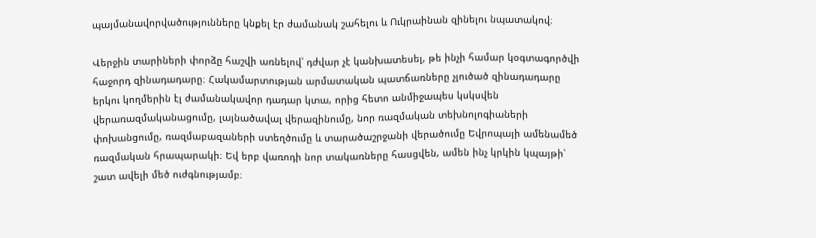պայմանավորվածությունները կնքել էր ժամանակ շահելու և Ուկրաինան զինելու նպատակով։

Վերջին տարիների փորձը հաշվի առնելով՝ դժվար չէ կանխատեսել, թե ինչի համար կօգտագործվի հաջորդ զինադադարը։ Հակամարտության արմատական պատճառները չլուծած զինադադարը երկու կողմերին էլ ժամանակավոր դադար կտա, որից հետո անմիջապես կսկսվեն վերառազմականացումը, լայնածավալ վերազինումը, նոր ռազմական տեխնոլոգիաների փոխանցումը, ռազմաբազաների ստեղծումը և տարածաշրջանի վերածումը Եվրոպայի ամենամեծ ռազմական հրապարակի։ Եվ երբ վառոդի նոր տակառները հասցվեն, ամեն ինչ կրկին կպայթի՝ շատ ավելի մեծ ուժգնությամբ։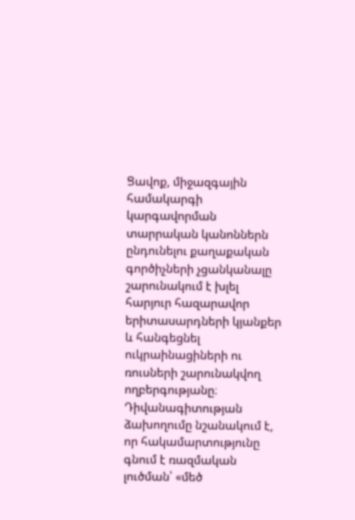Ցավոք, միջազգային համակարգի կարգավորման տարրական կանոններն ընդունելու քաղաքական գործիչների չցանկանալը շարունակում է խլել հարյուր հազարավոր երիտասարդների կյանքեր և հանգեցնել ուկրաինացիների ու ռուսների շարունակվող ողբերգությանը։ Դիվանագիտության ձախողումը նշանակում է, որ հակամարտությունը գնում է ռազմական լուծման՝ «մեծ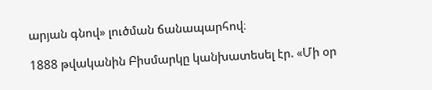արյան գնով» լուծման ճանապարհով։

1888 թվականին Բիսմարկը կանխատեսել էր. «Մի օր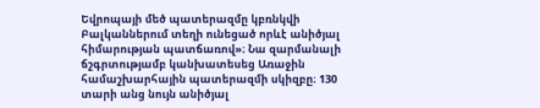Եվրոպայի մեծ պատերազմը կբռնկվի Բալկաններում տեղի ունեցած որևէ անիծյալ հիմարության պատճառով»։ Նա զարմանալի ճշգրտությամբ կանխատեսեց Առաջին համաշխարհային պատերազմի սկիզբը։ 130 տարի անց նույն անիծյալ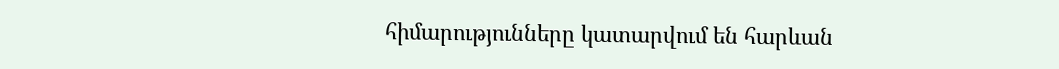հիմարությունները կատարվում են հարևան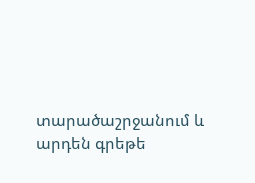տարածաշրջանում և արդեն գրեթե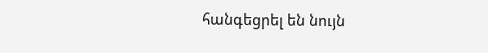հանգեցրել են նույն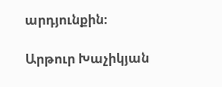արդյունքին։

Արթուր Խաչիկյան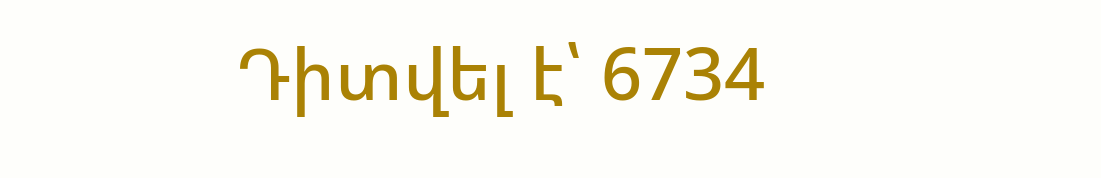Դիտվել է՝ 6734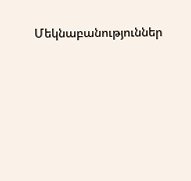Մեկնաբանություններ